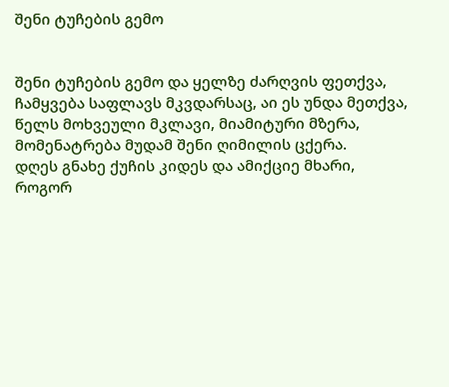შენი ტუჩების გემო


შენი ტუჩების გემო და ყელზე ძარღვის ფეთქვა,
ჩამყვება საფლავს მკვდარსაც, აი ეს უნდა მეთქვა,
წელს მოხვეული მკლავი, მიამიტური მზერა,
მომენატრება მუდამ შენი ღიმილის ცქერა.
დღეს გნახე ქუჩის კიდეს და ამიქციე მხარი,
როგორ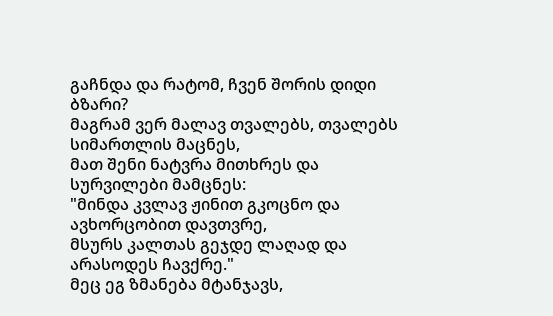გაჩნდა და რატომ, ჩვენ შორის დიდი ბზარი?
მაგრამ ვერ მალავ თვალებს, თვალებს სიმართლის მაცნეს,
მათ შენი ნატვრა მითხრეს და სურვილები მამცნეს:
"მინდა კვლავ ჟინით გკოცნო და ავხორცობით დავთვრე,
მსურს კალთას გეჯდე ლაღად და არასოდეს ჩავქრე."
მეც ეგ ზმანება მტანჯავს,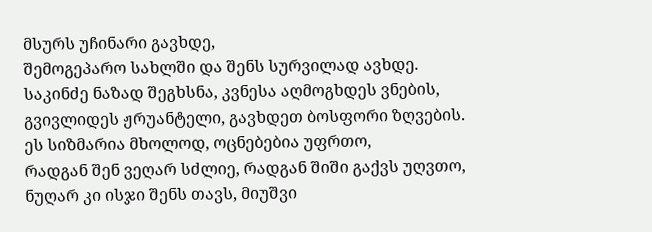მსურს უჩინარი გავხდე,
შემოგეპარო სახლში და შენს სურვილად ავხდე.
საკინძე ნაზად შეგხსნა, კვნესა აღმოგხდეს ვნების,
გვივლიდეს ჟრუანტელი, გავხდეთ ბოსფორი ზღვების.
ეს სიზმარია მხოლოდ, ოცნებებია უფრთო,
რადგან შენ ვეღარ სძლიე, რადგან შიში გაქვს უღვთო,
ნუღარ კი ისჯი შენს თავს, მიუშვი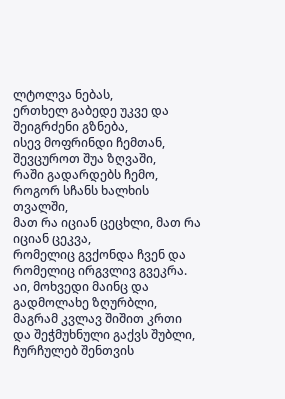ლტოლვა ნებას,
ერთხელ გაბედე უკვე და შეიგრძენი გზნება,
ისევ მოფრინდი ჩემთან, შევცუროთ შუა ზღვაში,
რაში გადარდებს ჩემო, როგორ სჩანს ხალხის თვალში,
მათ რა იციან ცეცხლი, მათ რა იციან ცეკვა,
რომელიც გვქონდა ჩვენ და რომელიც ირგვლივ გვეკრა.
აი, მოხვედი მაინც და გადმოლახე ზღურბლი,
მაგრამ კვლავ შიშით კრთი და შეჭმუხნული გაქვს შუბლი,
ჩურჩულებ შენთვის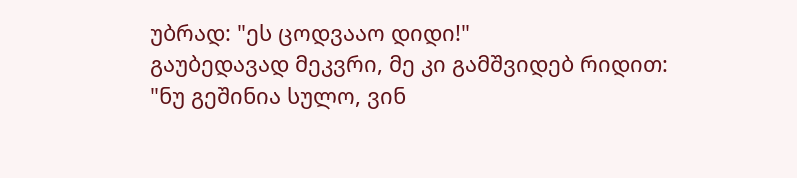უბრად: "ეს ცოდვააო დიდი!"
გაუბედავად მეკვრი, მე კი გამშვიდებ რიდით:
"ნუ გეშინია სულო, ვინ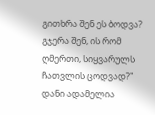გითხრა შენ ეს ბოდვა?
გჯერა შენ, ის რომ ღმერთი, სიყვარულს ჩათვლის ცოდვად?"
დანი ადამელია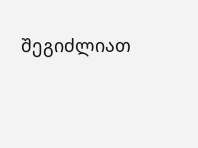შეგიძლიათ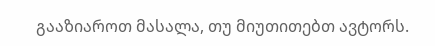გააზიაროთ მასალა, თუ მიუთითებთ ავტორს.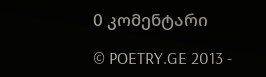0 კომენტარი

© POETRY.GE 2013 -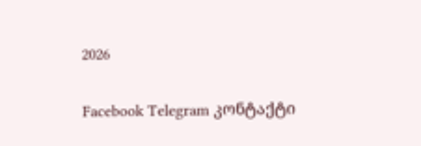2026

Facebook Telegram კონტაქტი